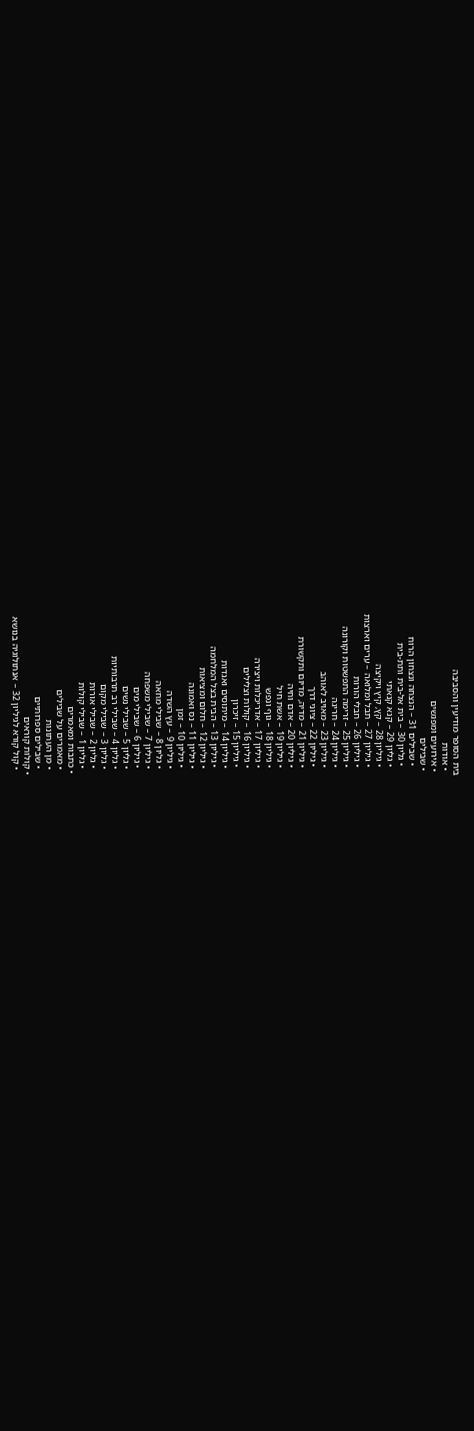בית הסופר מודיעין והסביבה
  • אודות
  • אירועים ומפגשים
  • שבילים
    • שבילים 31 – הנצחה ונצחון הרוח
    • גליון 30 – בית אל-בית ותת-בית
    • גליון 29 – קנא קנאתי
    • גיליון 28 – קץ, קיץ ויקיצה
    • גיליון 27 – תבל ומלואה – ערים וארצות
    • גיליון 26 – חבלי הורות
    • גיליון 25 – זרימה התפשטות וקורונה
    • גיליון 24 – חריגה
    • גיליון 23 – מאויב לאוהב
    • גיליון 22 – ציוני דרך
    • גיליון 21 – מדיה, מדיום ותקשורת
    • גיליון 20 – אדם וחיה
    • גיליון 19 – אשת חיל
    • גיליון 18 – גוף ונפש
    • גיליון 17 – אדריכלות ויצירה
    • גיליון 16 – קולות וצלילים
    • גיליון 15 – זיכרון
    • גיליון 14 – מיתוסים ואגדות
    • גיליון 13 – הבית בצל המלחמה
    • גיליון 12 – חלום ומציאות
    • גיליון 11 – נס ואמונה
    • גיליון 10 – זמן
    • גיליון 9 – עץ השדה
    • גליון 8 – שבילי מחאה
    • גיליון 7 – שבילי משפחה
    • גיליון 6 – שבילי מים
    • גליון 5 – שבילי נשים
    • גליון 4 – שבילי רב תרבותיות
    • גליון 3 – שבילי מקום
    • גליון 2 – שבילי אורות
    • גליון 1 – שבילי קולות
  • כתבות ומאמרים
    • מאמרים על שבילים
    • מן העתונות
    • שבילים ספרותיים
  • קולות קוראים
    • קול קורא לגיליון 32 – אנתולוגיה בנושא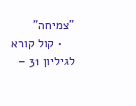"צמיחה"
    • קול קורא לגיליון 31 –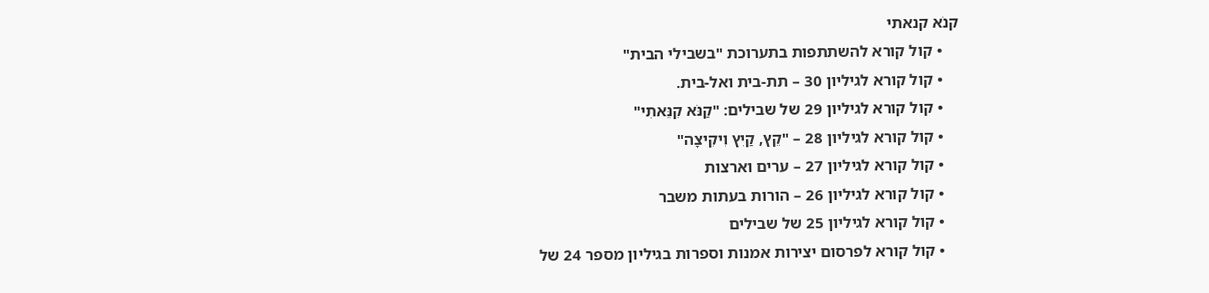קנֹא קנאתי
    • קול קורא להשתתפות בתערוכת "בשבילי הבית"
    • קול קורא לגיליון 30 – תת-בית ואל-בית.
    • קול קורא לגיליון 29 של שבילים: "קַנֹּא קִנֵּאתִי"
    • קול קורא לגיליון 28 – "קֵץ, קַיִץ וִיקִיצָה"
    • קול קורא לגיליון 27 – ערים וארצות
    • קול קורא לגיליון 26 – הורות בעתות משבר
    • קול קורא לגיליון 25 של שבילים
    • קול קורא לפרסום יצירות אמנות וספרות בגיליון מספר 24 של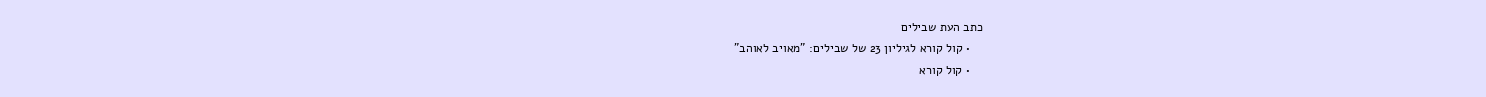כתב העת שבילים
    • קול קורא לגיליון 23 של שבילים: "מאויב לאוהב"
    • קול קורא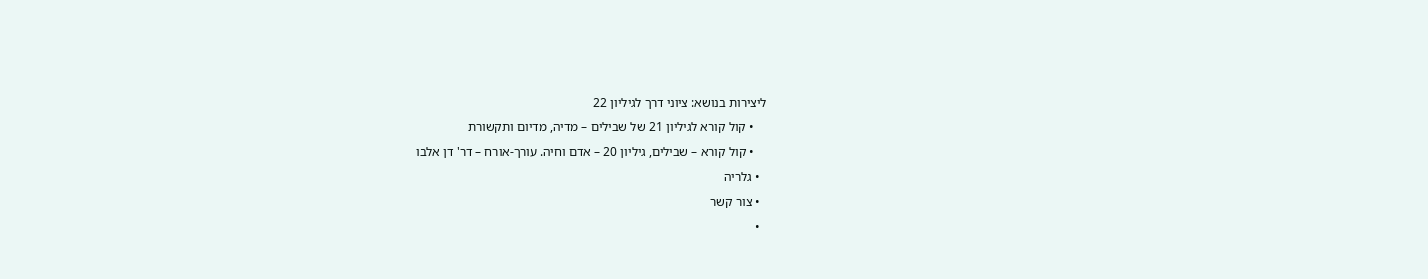ליצירות בנושא: ציוני דרך לגיליון 22
    • קול קורא לגיליון 21 של שבילים – מדיה, מדיום ותקשורת
    • קול קורא – שבילים, גיליון 20 – אדם וחיה. עורך-אורח – דר' דן אלבו
  • גלריה
  • צור קשר
  •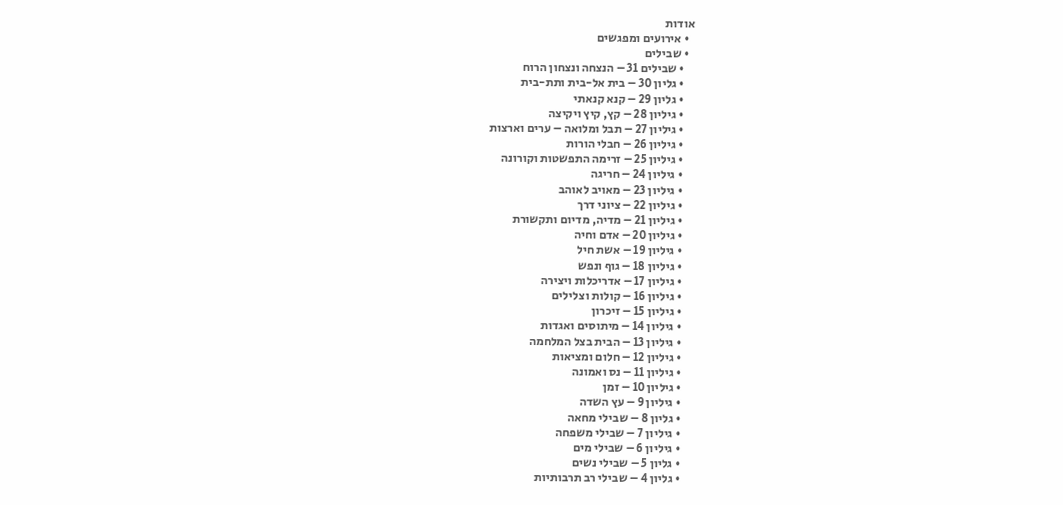אודות
  • אירועים ומפגשים
  • שבילים
    • שבילים 31 – הנצחה ונצחון הרוח
    • גליון 30 – בית אל-בית ותת-בית
    • גליון 29 – קנא קנאתי
    • גיליון 28 – קץ, קיץ ויקיצה
    • גיליון 27 – תבל ומלואה – ערים וארצות
    • גיליון 26 – חבלי הורות
    • גיליון 25 – זרימה התפשטות וקורונה
    • גיליון 24 – חריגה
    • גיליון 23 – מאויב לאוהב
    • גיליון 22 – ציוני דרך
    • גיליון 21 – מדיה, מדיום ותקשורת
    • גיליון 20 – אדם וחיה
    • גיליון 19 – אשת חיל
    • גיליון 18 – גוף ונפש
    • גיליון 17 – אדריכלות ויצירה
    • גיליון 16 – קולות וצלילים
    • גיליון 15 – זיכרון
    • גיליון 14 – מיתוסים ואגדות
    • גיליון 13 – הבית בצל המלחמה
    • גיליון 12 – חלום ומציאות
    • גיליון 11 – נס ואמונה
    • גיליון 10 – זמן
    • גיליון 9 – עץ השדה
    • גליון 8 – שבילי מחאה
    • גיליון 7 – שבילי משפחה
    • גיליון 6 – שבילי מים
    • גליון 5 – שבילי נשים
    • גליון 4 – שבילי רב תרבותיות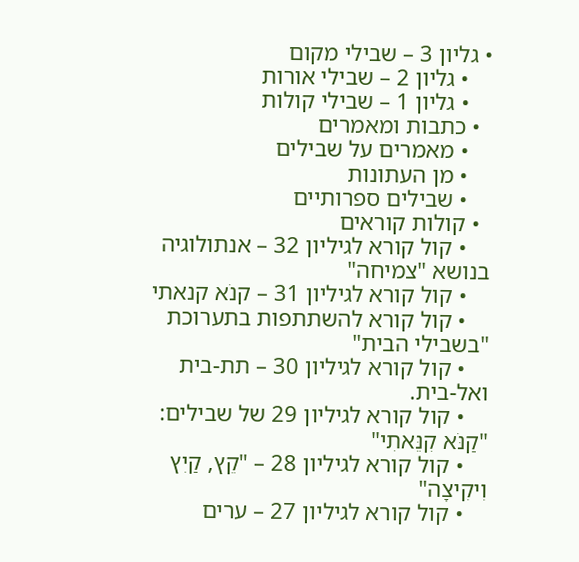• גליון 3 – שבילי מקום
    • גליון 2 – שבילי אורות
    • גליון 1 – שבילי קולות
  • כתבות ומאמרים
    • מאמרים על שבילים
    • מן העתונות
    • שבילים ספרותיים
  • קולות קוראים
    • קול קורא לגיליון 32 – אנתולוגיה בנושא "צמיחה"
    • קול קורא לגיליון 31 – קנֹא קנאתי
    • קול קורא להשתתפות בתערוכת "בשבילי הבית"
    • קול קורא לגיליון 30 – תת-בית ואל-בית.
    • קול קורא לגיליון 29 של שבילים: "קַנֹּא קִנֵּאתִי"
    • קול קורא לגיליון 28 – "קֵץ, קַיִץ וִיקִיצָה"
    • קול קורא לגיליון 27 – ערים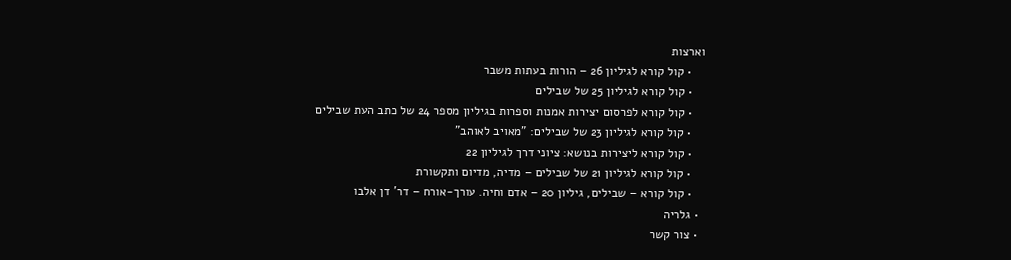וארצות
    • קול קורא לגיליון 26 – הורות בעתות משבר
    • קול קורא לגיליון 25 של שבילים
    • קול קורא לפרסום יצירות אמנות וספרות בגיליון מספר 24 של כתב העת שבילים
    • קול קורא לגיליון 23 של שבילים: "מאויב לאוהב"
    • קול קורא ליצירות בנושא: ציוני דרך לגיליון 22
    • קול קורא לגיליון 21 של שבילים – מדיה, מדיום ותקשורת
    • קול קורא – שבילים, גיליון 20 – אדם וחיה. עורך-אורח – דר' דן אלבו
  • גלריה
  • צור קשר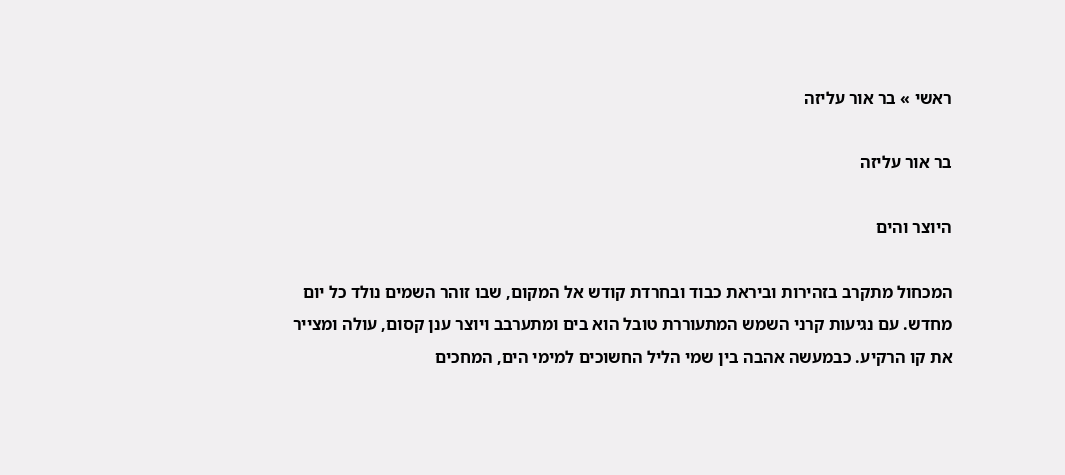ראשי » בר אור עליזה

בר אור עליזה

היוצר והים

המכחול מתקרב בזהירות וביראת כבוד ובחרדת קודש אל המקום, שבו זוהר השמים נולד כל יום מחדש. עם נגיעות קרני השמש המתעוררת טובל הוא בים ומתערבב ויוצר ענן קסום, עולה ומצייר את קו הרקיע. כבמעשה אהבה בין שמי הליל החשוכים למימי הים, המחכים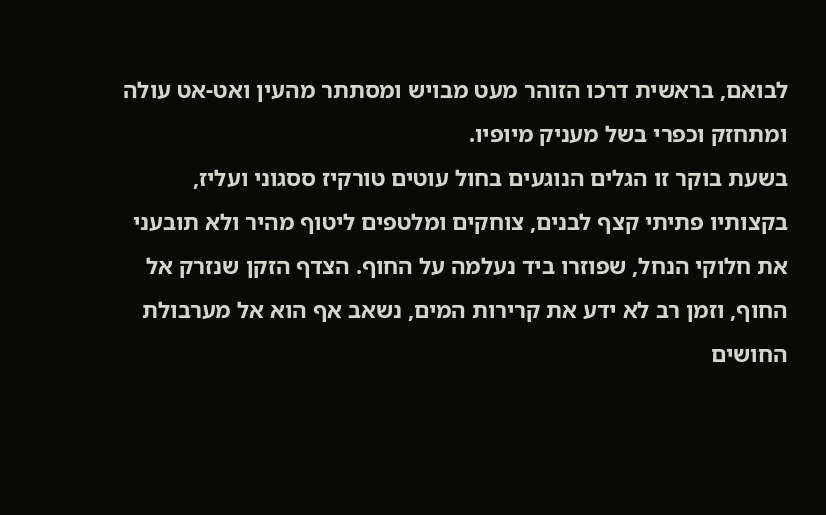לבואם, בראשית דרכו הזוהר מעט מבויש ומסתתר מהעין ואט-אט עולה ומתחזק וכפרי בשל מעניק מיופיו.
בשעת בוקר זו הגלים הנוגעים בחול עוטים טורקיז ססגוני ועליז, בקצותיו פתיתי קצף לבנים, צוחקים ומלטפים ליטוף מהיר ולא תובעני את חלוקי הנחל, שפוזרו ביד נעלמה על החוף. הצדף הזקן שנזרק אל החוף, וזמן רב לא ידע את קרירות המים, נשאב אף הוא אל מערבולת החושים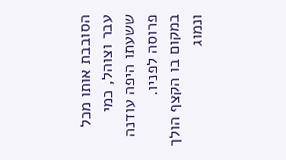הסובבת אותו מכל עבר וצוהל, כמי ששעתו היפה עודנה פרוסה לפניו.
במקום בו הקצף הולך ונמוג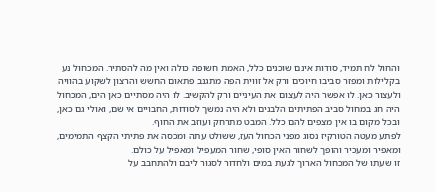והחול לח תמיד, סודות אינם שוכנים כלל, האמת חשופה כולה ואין מה להסתיר. המכחול נע בקלילות ומפזר סביבו חיוכים ורק אל זווית הפה מתגנב פתאום החשש והרצון לשקוע בהוויה ולעצור כאן. לו אפשר היה לעצום את העיניים ורק להקשיב. לו היה מסתיים כאן הים, המכחול היה חג במחול סביב הפתיתים הלבנים ולא היה נמשך לסודות, החבויים אי שם, ואולי גם כאן, ובכל מקום בו אין מצפים להם כלל. המבט מתרחק ועוזב את החוף.
לפתע מעטה הטורקיז נסוג מפני הכחול העז, ששולט עתה ומכסה את פתיתי הקצף התמימים, ומאפיר ומעכיר והופך לשחור האין סופי, שחור המעפיל ומאפיל על כולם.
זו שעתו של המכחול הארוך לגעת במים ולחדור לסגור ליבם ולהתחבב על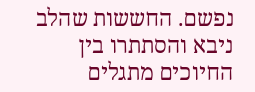נפשם. החששות שהלב ניבא והסתתרו בין החיוכים מתגלים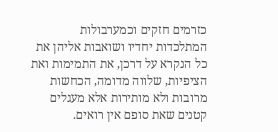כזרמים חזקים וכמערבולות המתלכדות יחדיו ושואבות אליהן את כל הנקרא על דרכן, את התמימות ואת הציפיות, שלווה מדומה, הכחשות מרובות ולא מותירות אלא מעגלים קטנים שאת סופם אין רואים.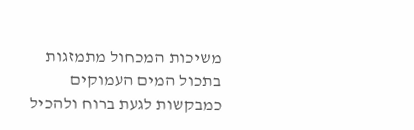משיכות המכחול מתמזגות בתכול המים העמוקים כמבקשות לגעת ברוח ולהכיל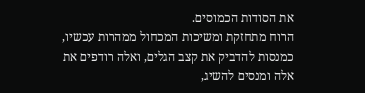את הסודות הכמוסים.
הרוח מתחזקת ומשיכות המכחול ממהרות עכשיו, כמנסות להדביק את קצב הגלים, ואלה רודפים את אלה ומנסים להשיג,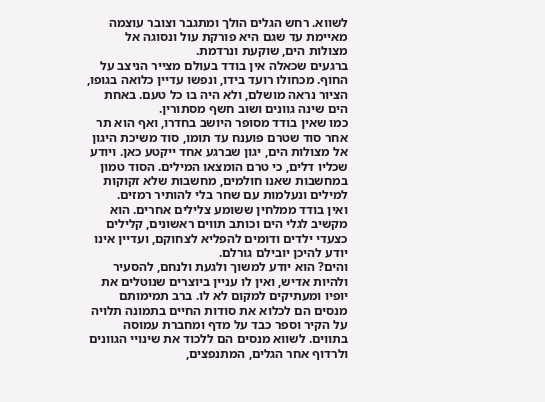לשווא. רחש הגלים הולך ומתגבר וצובר עוצמה מאיימת עד שגם היא פורקת עול ונסוגה אל מצולות הים, שוקעת ונרדמת.
ברגעים שכאלה אין בודד בעולם מצייר הניצב על החוף. מכחולו רועד בידו, ונפשו עדיין כלואה בגופו, הציור נראה מושלם, ולא היה בו כל טעם. באחת הים שינה גוונים ושוב חשף מסתורין.
כמו שאין בודד מסופר היושב בחדרו, ואף הוא תר אחר סוד שטרם פוענח עד תומו, סוד משיכת היגון אל מצולות הים, יגון שברגע אחד ייקטע כאן. ויודע שכליו דלים, כי טרם הומצאו המילים. הסוד טמון במחשבות שאנו חולמים, מחשבות שלא זקוקות למילים ונעלמות עם שחר בלי להותיר רמזים.
ואין בודד ממלחין ששומע צלילים אחרים. הוא מקשיב לגלי הים וכותב תווים ראשונים, קלילים כצעדי ילדים ודומים להפליא לצחוקם, ועדיין אינו יודע להיכן יובילם גורלם.
והים? הוא יודע למשוך ולגעת ולנחם, להסעיר ולהיות אדיש, ואין לו עניין ביוצרים שנוטלים את יופיו ומעתיקים למקום לא לו. ברב תמימותם מנסים הם לכלוא את סודות החיים בתמונה תלויה על הקיר וספר כבד על מדף ומחברת עמוסה בתווים. לשווא מנסים הם ללכוד את שינויי הגוונים ולרדוף אחר הגלים, המתנפצים,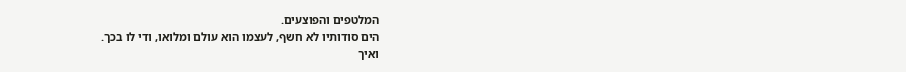המלטפים והפוצעים.
הים סודותיו לא חשף, לעצמו הוא עולם ומלואו, ודי לו בכך.
ואיך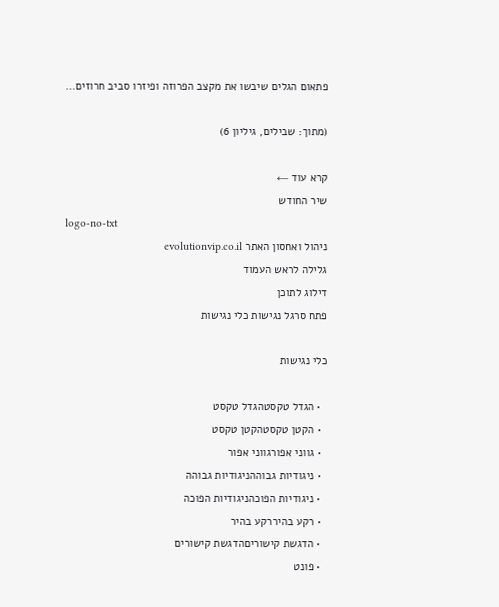פתאום הגלים שיבשו את מקצב הפרוזה ופיזרו סביב חרוזים…

(מתוך: שבילים, גיליון 6)

קרא עוד ←
שיר החודש
logo-no-txt
ניהול ואחסון האתר evolutionvip.co.il
גלילה לראש העמוד
דילוג לתוכן
פתח סרגל נגישות כלי נגישות

כלי נגישות

  • הגדל טקסטהגדל טקסט
  • הקטן טקסטהקטן טקסט
  • גווני אפורגווני אפור
  • ניגודיות גבוההניגודיות גבוהה
  • ניגודיות הפוכהניגודיות הפוכה
  • רקע בהיררקע בהיר
  • הדגשת קישוריםהדגשת קישורים
  • פונט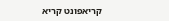קריאפונט קריא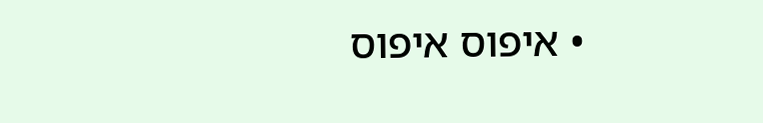• איפוס איפוס